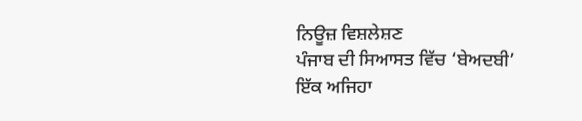ਨਿਊਜ਼ ਵਿਸ਼ਲੇਸ਼ਣ
ਪੰਜਾਬ ਦੀ ਸਿਆਸਤ ਵਿੱਚ ‘ਬੇਅਦਬੀ’ ਇੱਕ ਅਜਿਹਾ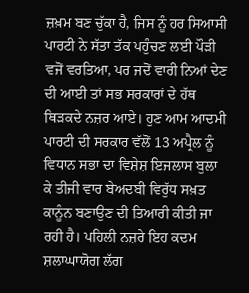ਜ਼ਖ਼ਮ ਬਣ ਚੁੱਕਾ ਹੈ, ਜਿਸ ਨੂੰ ਹਰ ਸਿਆਸੀ ਪਾਰਟੀ ਨੇ ਸੱਤਾ ਤੱਕ ਪਹੁੰਚਣ ਲਈ ਪੌੜੀ ਵਜੋਂ ਵਰਤਿਆ, ਪਰ ਜਦੋਂ ਵਾਰੀ ਨਿਆਂ ਦੇਣ ਦੀ ਆਈ ਤਾਂ ਸਭ ਸਰਕਾਰਾਂ ਦੇ ਹੱਥ ਥਿੜਕਦੇ ਨਜ਼ਰ ਆਏ। ਹੁਣ ਆਮ ਆਦਮੀ ਪਾਰਟੀ ਦੀ ਸਰਕਾਰ ਵੱਲੋਂ 13 ਅਪ੍ਰੈਲ ਨੂੰ ਵਿਧਾਨ ਸਭਾ ਦਾ ਵਿਸ਼ੇਸ਼ ਇਜਲਾਸ ਬੁਲਾ ਕੇ ਤੀਜੀ ਵਾਰ ਬੇਅਦਬੀ ਵਿਰੁੱਧ ਸਖ਼ਤ ਕਾਨੂੰਨ ਬਣਾਉਣ ਦੀ ਤਿਆਰੀ ਕੀਤੀ ਜਾ ਰਹੀ ਹੈ। ਪਹਿਲੀ ਨਜ਼ਰੇ ਇਹ ਕਦਮ ਸ਼ਲਾਘਾਯੋਗ ਲੱਗ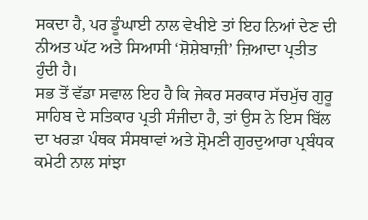ਸਕਦਾ ਹੈ, ਪਰ ਡੂੰਘਾਈ ਨਾਲ ਵੇਖੀਏ ਤਾਂ ਇਹ ਨਿਆਂ ਦੇਣ ਦੀ ਨੀਅਤ ਘੱਟ ਅਤੇ ਸਿਆਸੀ ‘ਸ਼ੋਸ਼ੇਬਾਜ਼ੀ’ ਜ਼ਿਆਦਾ ਪ੍ਰਤੀਤ ਹੁੰਦੀ ਹੈ।
ਸਭ ਤੋਂ ਵੱਡਾ ਸਵਾਲ ਇਹ ਹੈ ਕਿ ਜੇਕਰ ਸਰਕਾਰ ਸੱਚਮੁੱਚ ਗੁਰੂ ਸਾਹਿਬ ਦੇ ਸਤਿਕਾਰ ਪ੍ਰਤੀ ਸੰਜੀਦਾ ਹੈ, ਤਾਂ ਉਸ ਨੇ ਇਸ ਬਿੱਲ ਦਾ ਖਰੜਾ ਪੰਥਕ ਸੰਸਥਾਵਾਂ ਅਤੇ ਸ਼੍ਰੋਮਣੀ ਗੁਰਦੁਆਰਾ ਪ੍ਰਬੰਧਕ ਕਮੇਟੀ ਨਾਲ ਸਾਂਝਾ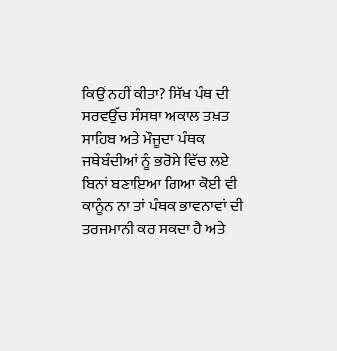ਕਿਉਂ ਨਹੀਂ ਕੀਤਾ? ਸਿੱਖ ਪੰਥ ਦੀ ਸਰਵਉੱਚ ਸੰਸਥਾ ਅਕਾਲ ਤਖ਼ਤ ਸਾਹਿਬ ਅਤੇ ਮੌਜੂਦਾ ਪੰਥਕ ਜਥੇਬੰਦੀਆਂ ਨੂੰ ਭਰੋਸੇ ਵਿੱਚ ਲਏ ਬਿਨਾਂ ਬਣਾਇਆ ਗਿਆ ਕੋਈ ਵੀ ਕਾਨੂੰਨ ਨਾ ਤਾਂ ਪੰਥਕ ਭਾਵਨਾਵਾਂ ਦੀ ਤਰਜਮਾਨੀ ਕਰ ਸਕਦਾ ਹੈ ਅਤੇ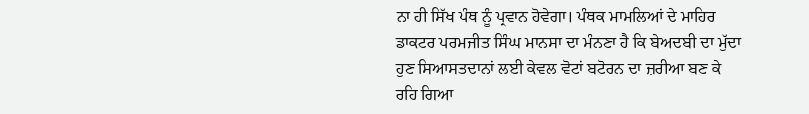ਨਾ ਹੀ ਸਿੱਖ ਪੰਥ ਨੂੰ ਪ੍ਰਵਾਨ ਹੋਵੇਗਾ। ਪੰਥਕ ਮਾਮਲਿਆਂ ਦੇ ਮਾਹਿਰ ਡਾਕਟਰ ਪਰਮਜੀਤ ਸਿੰਘ ਮਾਨਸਾ ਦਾ ਮੰਨਣਾ ਹੈ ਕਿ ਬੇਅਦਬੀ ਦਾ ਮੁੱਦਾ ਹੁਣ ਸਿਆਸਤਦਾਨਾਂ ਲਈ ਕੇਵਲ ਵੋਟਾਂ ਬਟੋਰਨ ਦਾ ਜ਼ਰੀਆ ਬਣ ਕੇ ਰਹਿ ਗਿਆ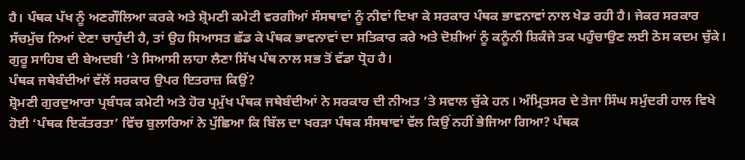ਹੈ। ਪੰਥਕ ਪੱਖ ਨੂੰ ਅਣਗੌਲਿਆ ਕਰਕੇ ਅਤੇ ਸ਼੍ਰੋਮਣੀ ਕਮੇਟੀ ਵਰਗੀਆਂ ਸੰਸਥਾਵਾਂ ਨੂੰ ਨੀਵਾਂ ਦਿਖਾ ਕੇ ਸਰਕਾਰ ਪੰਥਕ ਭਾਵਨਾਵਾਂ ਨਾਲ ਖੇਡ ਰਹੀ ਹੈ। ਜੇਕਰ ਸਰਕਾਰ ਸੱਚਮੁੱਚ ਨਿਆਂ ਦੇਣਾ ਚਾਹੁੰਦੀ ਹੈ, ਤਾਂ ਉਹ ਸਿਆਸਤ ਛੱਡ ਕੇ ਪੰਥਕ ਭਾਵਨਾਵਾਂ ਦਾ ਸਤਿਕਾਰ ਕਰੇ ਅਤੇ ਦੋਸ਼ੀਆਂ ਨੂੰ ਕਨੂੰਨੀ ਸ਼ਿਕੰਜੇ ਤਕ ਪਹੁੰਚਾਉਣ ਲਈ ਠੋਸ ਕਦਮ ਚੁੱਕੇ। ਗੁਰੂ ਸਾਹਿਬ ਦੀ ਬੇਅਦਬੀ ’ਤੇ ਸਿਆਸੀ ਲਾਹਾ ਲੈਣਾ ਸਿੱਖ ਪੰਥ ਨਾਲ ਸਭ ਤੋਂ ਵੱਡਾ ਧ੍ਰੋਹ ਹੈ।
ਪੰਥਕ ਜਥੇਬੰਦੀਆਂ ਵੱਲੋਂ ਸਰਕਾਰ ਉਪਰ ਇਤਰਾਜ਼ ਕਿਉਂ?
ਸ਼੍ਰੋਮਣੀ ਗੁਰਦੁਆਰਾ ਪ੍ਰਬੰਧਕ ਕਮੇਟੀ ਅਤੇ ਹੋਰ ਪ੍ਰਮੁੱਖ ਪੰਥਕ ਜਥੇਬੰਦੀਆਂ ਨੇ ਸਰਕਾਰ ਦੀ ਨੀਅਤ ’ਤੇ ਸਵਾਲ ਚੁੱਕੇ ਹਨ। ਅੰਮ੍ਰਿਤਸਰ ਦੇ ਤੇਜਾ ਸਿੰਘ ਸਮੁੰਦਰੀ ਹਾਲ ਵਿਖੇ ਹੋਈ ‘ਪੰਥਕ ਇਕੱਤਰਤਾ’ ਵਿੱਚ ਬੁਲਾਰਿਆਂ ਨੇ ਪੁੱਛਿਆ ਕਿ ਬਿੱਲ ਦਾ ਖਰੜਾ ਪੰਥਕ ਸੰਸਥਾਵਾਂ ਵੱਲ ਕਿਉਂ ਨਹੀਂ ਭੇਜਿਆ ਗਿਆ? ਪੰਥਕ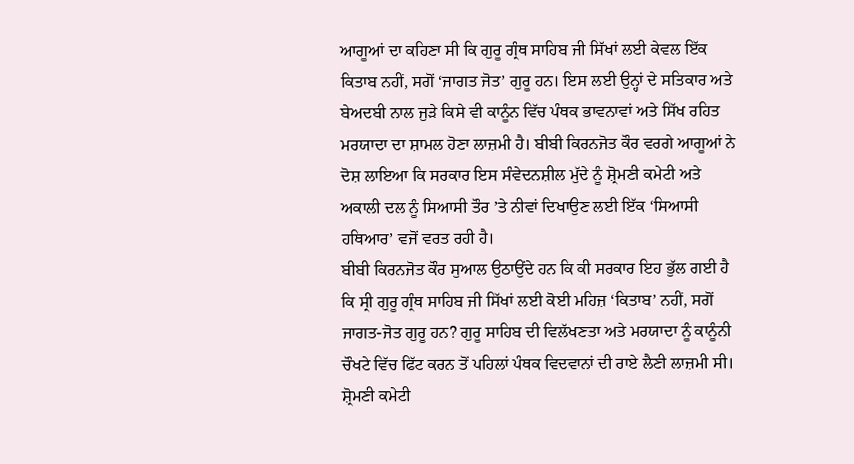ਆਗੂਆਂ ਦਾ ਕਹਿਣਾ ਸੀ ਕਿ ਗੁਰੂ ਗ੍ਰੰਥ ਸਾਹਿਬ ਜੀ ਸਿੱਖਾਂ ਲਈ ਕੇਵਲ ਇੱਕ ਕਿਤਾਬ ਨਹੀਂ, ਸਗੋਂ ‘ਜਾਗਤ ਜੋਤ’ ਗੁਰੂ ਹਨ। ਇਸ ਲਈ ਉਨ੍ਹਾਂ ਦੇ ਸਤਿਕਾਰ ਅਤੇ ਬੇਅਦਬੀ ਨਾਲ ਜੁੜੇ ਕਿਸੇ ਵੀ ਕਾਨੂੰਨ ਵਿੱਚ ਪੰਥਕ ਭਾਵਨਾਵਾਂ ਅਤੇ ਸਿੱਖ ਰਹਿਤ ਮਰਯਾਦਾ ਦਾ ਸ਼ਾਮਲ ਹੋਣਾ ਲਾਜ਼ਮੀ ਹੈ। ਬੀਬੀ ਕਿਰਨਜੋਤ ਕੌਰ ਵਰਗੇ ਆਗੂਆਂ ਨੇ ਦੋਸ਼ ਲਾਇਆ ਕਿ ਸਰਕਾਰ ਇਸ ਸੰਵੇਦਨਸ਼ੀਲ ਮੁੱਦੇ ਨੂੰ ਸ਼੍ਰੋਮਣੀ ਕਮੇਟੀ ਅਤੇ ਅਕਾਲੀ ਦਲ ਨੂੰ ਸਿਆਸੀ ਤੌਰ ’ਤੇ ਨੀਵਾਂ ਦਿਖਾਉਣ ਲਈ ਇੱਕ ‘ਸਿਆਸੀ ਹਥਿਆਰ’ ਵਜੋਂ ਵਰਤ ਰਹੀ ਹੈ।
ਬੀਬੀ ਕਿਰਨਜੋਤ ਕੌਰ ਸੁਆਲ ਉਠਾਉਂਦੇ ਹਨ ਕਿ ਕੀ ਸਰਕਾਰ ਇਹ ਭੁੱਲ ਗਈ ਹੈ ਕਿ ਸ੍ਰੀ ਗੁਰੂ ਗ੍ਰੰਥ ਸਾਹਿਬ ਜੀ ਸਿੱਖਾਂ ਲਈ ਕੋਈ ਮਹਿਜ਼ ‘ਕਿਤਾਬ’ ਨਹੀਂ, ਸਗੋਂ ਜਾਗਤ-ਜੋਤ ਗੁਰੂ ਹਨ? ਗੁਰੂ ਸਾਹਿਬ ਦੀ ਵਿਲੱਖਣਤਾ ਅਤੇ ਮਰਯਾਦਾ ਨੂੰ ਕਾਨੂੰਨੀ ਚੌਖਟੇ ਵਿੱਚ ਫਿੱਟ ਕਰਨ ਤੋਂ ਪਹਿਲਾਂ ਪੰਥਕ ਵਿਦਵਾਨਾਂ ਦੀ ਰਾਏ ਲੈਣੀ ਲਾਜ਼ਮੀ ਸੀ। ਸ਼੍ਰੋਮਣੀ ਕਮੇਟੀ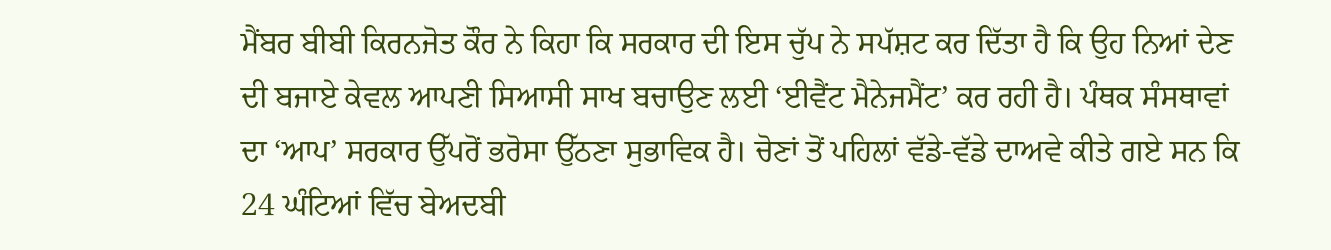ਮੈਂਬਰ ਬੀਬੀ ਕਿਰਨਜੋਤ ਕੌਰ ਨੇ ਕਿਹਾ ਕਿ ਸਰਕਾਰ ਦੀ ਇਸ ਚੁੱਪ ਨੇ ਸਪੱਸ਼ਟ ਕਰ ਦਿੱਤਾ ਹੈ ਕਿ ਉਹ ਨਿਆਂ ਦੇਣ ਦੀ ਬਜਾਏ ਕੇਵਲ ਆਪਣੀ ਸਿਆਸੀ ਸਾਖ ਬਚਾਉਣ ਲਈ ‘ਈਵੈਂਟ ਮੈਨੇਜਮੈਂਟ’ ਕਰ ਰਹੀ ਹੈ। ਪੰਥਕ ਸੰਸਥਾਵਾਂ ਦਾ ‘ਆਪ’ ਸਰਕਾਰ ਉੱਪਰੋਂ ਭਰੋਸਾ ਉੱਠਣਾ ਸੁਭਾਵਿਕ ਹੈ। ਚੋਣਾਂ ਤੋਂ ਪਹਿਲਾਂ ਵੱਡੇ-ਵੱਡੇ ਦਾਅਵੇ ਕੀਤੇ ਗਏ ਸਨ ਕਿ 24 ਘੰਟਿਆਂ ਵਿੱਚ ਬੇਅਦਬੀ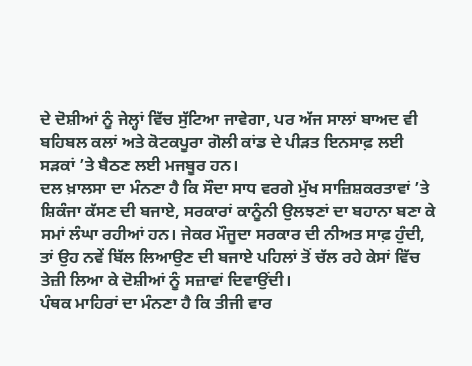ਦੇ ਦੋਸ਼ੀਆਂ ਨੂੰ ਜੇਲ੍ਹਾਂ ਵਿੱਚ ਸੁੱਟਿਆ ਜਾਵੇਗਾ, ਪਰ ਅੱਜ ਸਾਲਾਂ ਬਾਅਦ ਵੀ ਬਹਿਬਲ ਕਲਾਂ ਅਤੇ ਕੋਟਕਪੂਰਾ ਗੋਲੀ ਕਾਂਡ ਦੇ ਪੀੜਤ ਇਨਸਾਫ਼ ਲਈ ਸੜਕਾਂ ’ਤੇ ਬੈਠਣ ਲਈ ਮਜਬੂਰ ਹਨ।
ਦਲ ਖ਼ਾਲਸਾ ਦਾ ਮੰਨਣਾ ਹੈ ਕਿ ਸੌਦਾ ਸਾਧ ਵਰਗੇ ਮੁੱਖ ਸਾਜ਼ਿਸ਼ਕਰਤਾਵਾਂ ’ਤੇ ਸ਼ਿਕੰਜਾ ਕੱਸਣ ਦੀ ਬਜਾਏ, ਸਰਕਾਰਾਂ ਕਾਨੂੰਨੀ ਉਲਝਣਾਂ ਦਾ ਬਹਾਨਾ ਬਣਾ ਕੇ ਸਮਾਂ ਲੰਘਾ ਰਹੀਆਂ ਹਨ। ਜੇਕਰ ਮੌਜੂਦਾ ਸਰਕਾਰ ਦੀ ਨੀਅਤ ਸਾਫ਼ ਹੁੰਦੀ, ਤਾਂ ਉਹ ਨਵੇਂ ਬਿੱਲ ਲਿਆਉਣ ਦੀ ਬਜਾਏ ਪਹਿਲਾਂ ਤੋਂ ਚੱਲ ਰਹੇ ਕੇਸਾਂ ਵਿੱਚ ਤੇਜ਼ੀ ਲਿਆ ਕੇ ਦੋਸ਼ੀਆਂ ਨੂੰ ਸਜ਼ਾਵਾਂ ਦਿਵਾਉਂਦੀ।
ਪੰਥਕ ਮਾਹਿਰਾਂ ਦਾ ਮੰਨਣਾ ਹੈ ਕਿ ਤੀਜੀ ਵਾਰ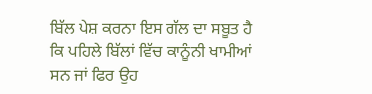ਬਿੱਲ ਪੇਸ਼ ਕਰਨਾ ਇਸ ਗੱਲ ਦਾ ਸਬੂਤ ਹੈ ਕਿ ਪਹਿਲੇ ਬਿੱਲਾਂ ਵਿੱਚ ਕਾਨੂੰਨੀ ਖਾਮੀਆਂ ਸਨ ਜਾਂ ਫਿਰ ਉਹ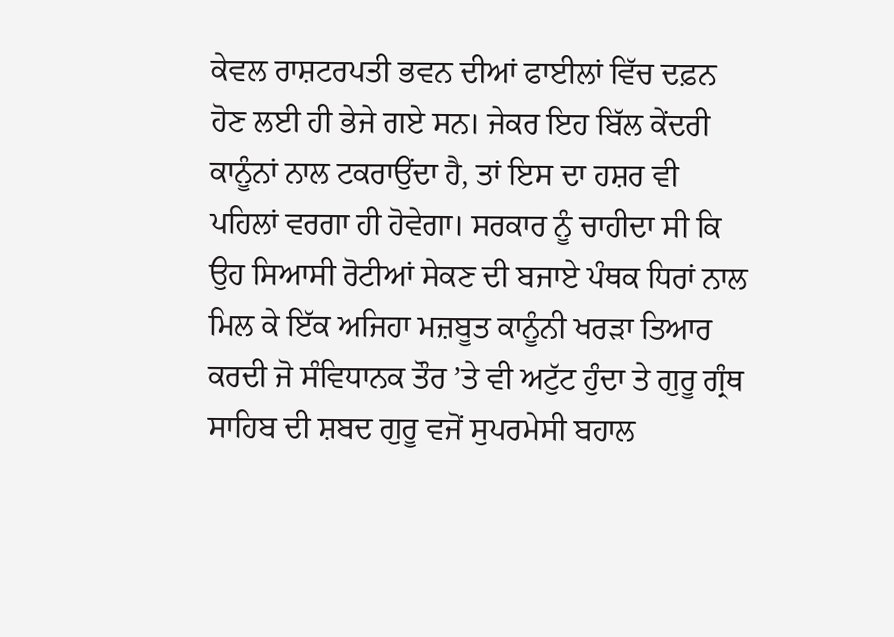ਕੇਵਲ ਰਾਸ਼ਟਰਪਤੀ ਭਵਨ ਦੀਆਂ ਫਾਈਲਾਂ ਵਿੱਚ ਦਫ਼ਨ ਹੋਣ ਲਈ ਹੀ ਭੇਜੇ ਗਏ ਸਨ। ਜੇਕਰ ਇਹ ਬਿੱਲ ਕੇਂਦਰੀ ਕਾਨੂੰਨਾਂ ਨਾਲ ਟਕਰਾਉਂਦਾ ਹੈ, ਤਾਂ ਇਸ ਦਾ ਹਸ਼ਰ ਵੀ ਪਹਿਲਾਂ ਵਰਗਾ ਹੀ ਹੋਵੇਗਾ। ਸਰਕਾਰ ਨੂੰ ਚਾਹੀਦਾ ਸੀ ਕਿ ਉਹ ਸਿਆਸੀ ਰੋਟੀਆਂ ਸੇਕਣ ਦੀ ਬਜਾਏ ਪੰਥਕ ਧਿਰਾਂ ਨਾਲ ਮਿਲ ਕੇ ਇੱਕ ਅਜਿਹਾ ਮਜ਼ਬੂਤ ਕਾਨੂੰਨੀ ਖਰੜਾ ਤਿਆਰ ਕਰਦੀ ਜੋ ਸੰਵਿਧਾਨਕ ਤੌਰ ’ਤੇ ਵੀ ਅਟੁੱਟ ਹੁੰਦਾ ਤੇ ਗੁਰੂ ਗ੍ਰੰਥ ਸਾਹਿਬ ਦੀ ਸ਼ਬਦ ਗੁਰੂ ਵਜੋਂ ਸੁਪਰਮੇਸੀ ਬਹਾਲ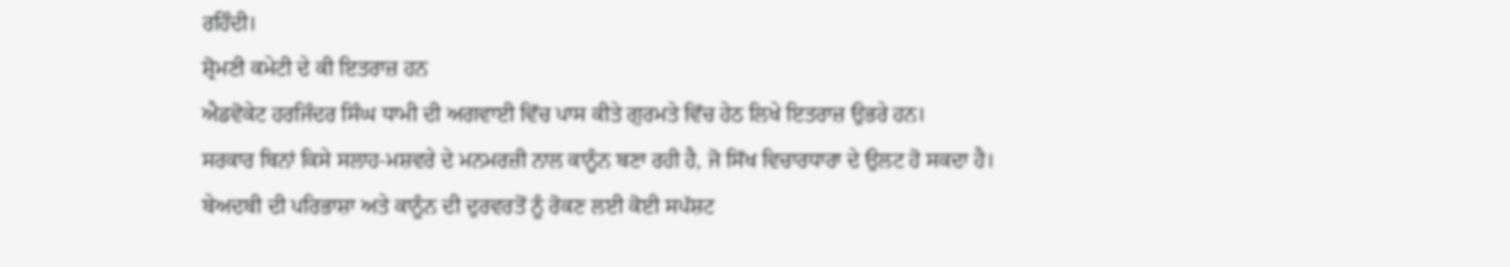ਰਹਿੰਦੀ।
ਸ਼੍ਰੋਮਣੀ ਕਮੇਟੀ ਦੇ ਕੀ ਇਤਰਾਜ਼ ਹਨ
ਐਡਵੋਕੇਟ ਹਰਜਿੰਦਰ ਸਿੰਘ ਧਾਮੀ ਦੀ ਅਗਵਾਈ ਵਿੱਚ ਪਾਸ ਕੀਤੇ ਗੁਰਮਤੇ ਵਿੱਚ ਹੇਠ ਲਿਖੇ ਇਤਰਾਜ਼ ਉਭਰੇ ਹਨ।
ਸਰਕਾਰ ਬਿਨਾਂ ਕਿਸੇ ਸਲਾਹ-ਮਸ਼ਵਰੇ ਦੇ ਮਨਮਰਜ਼ੀ ਨਾਲ ਕਾਨੂੰਨ ਬਣਾ ਰਹੀ ਹੈ, ਜੋ ਸਿੱਖ ਵਿਚਾਰਧਾਰਾ ਦੇ ਉਲਟ ਹੋ ਸਕਦਾ ਹੈ।
ਬੇਅਦਬੀ ਦੀ ਪਰਿਭਾਸ਼ਾ ਅਤੇ ਕਾਨੂੰਨ ਦੀ ਦੁਰਵਰਤੋਂ ਨੂੰ ਰੋਕਣ ਲਈ ਕੋਈ ਸਪੱਸ਼ਟ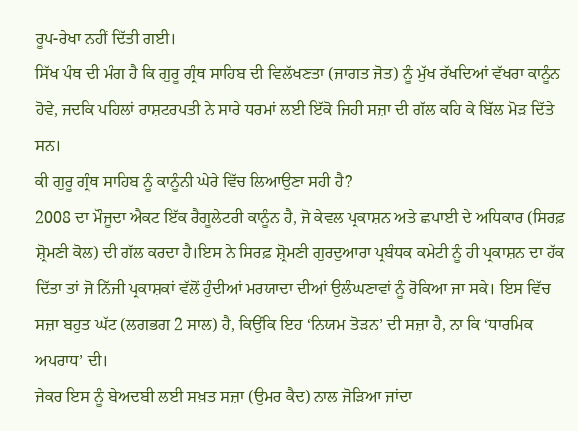ਰੂਪ-ਰੇਖਾ ਨਹੀਂ ਦਿੱਤੀ ਗਈ।
ਸਿੱਖ ਪੰਥ ਦੀ ਮੰਗ ਹੈ ਕਿ ਗੁਰੂ ਗ੍ਰੰਥ ਸਾਹਿਬ ਦੀ ਵਿਲੱਖਣਤਾ (ਜਾਗਤ ਜੋਤ) ਨੂੰ ਮੁੱਖ ਰੱਖਦਿਆਂ ਵੱਖਰਾ ਕਾਨੂੰਨ ਹੋਵੇ, ਜਦਕਿ ਪਹਿਲਾਂ ਰਾਸ਼ਟਰਪਤੀ ਨੇ ਸਾਰੇ ਧਰਮਾਂ ਲਈ ਇੱਕੋ ਜਿਹੀ ਸਜ਼ਾ ਦੀ ਗੱਲ ਕਹਿ ਕੇ ਬਿੱਲ ਮੋੜ ਦਿੱਤੇ ਸਨ।
ਕੀ ਗੁਰੂ ਗ੍ਰੰਥ ਸਾਹਿਬ ਨੂੰ ਕਾਨੂੰਨੀ ਘੇਰੇ ਵਿੱਚ ਲਿਆਉਣਾ ਸਹੀ ਹੈ?
2008 ਦਾ ਮੌਜੂਦਾ ਐਕਟ ਇੱਕ ਰੈਗੂਲੇਟਰੀ ਕਾਨੂੰਨ ਹੈ, ਜੋ ਕੇਵਲ ਪ੍ਰਕਾਸ਼ਨ ਅਤੇ ਛਪਾਈ ਦੇ ਅਧਿਕਾਰ (ਸਿਰਫ਼ ਸ਼੍ਰੋਮਣੀ ਕੋਲ) ਦੀ ਗੱਲ ਕਰਦਾ ਹੈ।ਇਸ ਨੇ ਸਿਰਫ਼ ਸ਼੍ਰੋਮਣੀ ਗੁਰਦੁਆਰਾ ਪ੍ਰਬੰਧਕ ਕਮੇਟੀ ਨੂੰ ਹੀ ਪ੍ਰਕਾਸ਼ਨ ਦਾ ਹੱਕ ਦਿੱਤਾ ਤਾਂ ਜੋ ਨਿੱਜੀ ਪ੍ਰਕਾਸ਼ਕਾਂ ਵੱਲੋਂ ਹੁੰਦੀਆਂ ਮਰਯਾਦਾ ਦੀਆਂ ਉਲੰਘਣਾਵਾਂ ਨੂੰ ਰੋਕਿਆ ਜਾ ਸਕੇ। ਇਸ ਵਿੱਚ ਸਜ਼ਾ ਬਹੁਤ ਘੱਟ (ਲਗਭਗ 2 ਸਾਲ) ਹੈ, ਕਿਉਂਕਿ ਇਹ ‘ਨਿਯਮ ਤੋੜਨ’ ਦੀ ਸਜ਼ਾ ਹੈ, ਨਾ ਕਿ ‘ਧਾਰਮਿਕ ਅਪਰਾਧ’ ਦੀ।
ਜੇਕਰ ਇਸ ਨੂੰ ਬੇਅਦਬੀ ਲਈ ਸਖ਼ਤ ਸਜ਼ਾ (ਉਮਰ ਕੈਦ) ਨਾਲ ਜੋੜਿਆ ਜਾਂਦਾ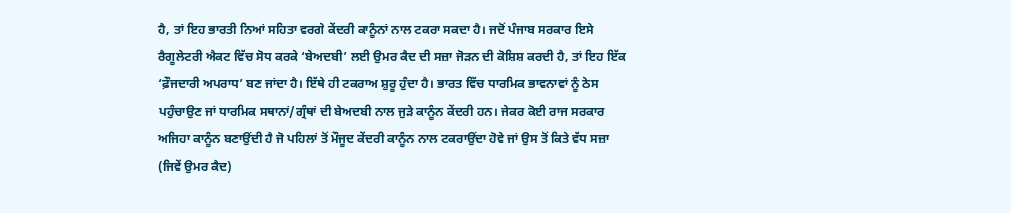ਹੈ, ਤਾਂ ਇਹ ਭਾਰਤੀ ਨਿਆਂ ਸਹਿਤਾ ਵਰਗੇ ਕੇਂਦਰੀ ਕਾਨੂੰਨਾਂ ਨਾਲ ਟਕਰਾ ਸਕਦਾ ਹੈ। ਜਦੋਂ ਪੰਜਾਬ ਸਰਕਾਰ ਇਸੇ ਰੈਗੂਲੇਟਰੀ ਐਕਟ ਵਿੱਚ ਸੋਧ ਕਰਕੇ ‘ਬੇਅਦਬੀ’ ਲਈ ਉਮਰ ਕੈਦ ਦੀ ਸਜ਼ਾ ਜੋੜਨ ਦੀ ਕੋਸ਼ਿਸ਼ ਕਰਦੀ ਹੈ, ਤਾਂ ਇਹ ਇੱਕ ‘ਫ਼ੌਜਦਾਰੀ ਅਪਰਾਧ’ ਬਣ ਜਾਂਦਾ ਹੈ। ਇੱਥੇ ਹੀ ਟਕਰਾਅ ਸ਼ੁਰੂ ਹੁੰਦਾ ਹੈ। ਭਾਰਤ ਵਿੱਚ ਧਾਰਮਿਕ ਭਾਵਨਾਵਾਂ ਨੂੰ ਠੇਸ ਪਹੁੰਚਾਉਣ ਜਾਂ ਧਾਰਮਿਕ ਸਥਾਨਾਂ/ਗ੍ਰੰਥਾਂ ਦੀ ਬੇਅਦਬੀ ਨਾਲ ਜੁੜੇ ਕਾਨੂੰਨ ਕੇਂਦਰੀ ਹਨ। ਜੇਕਰ ਕੋਈ ਰਾਜ ਸਰਕਾਰ ਅਜਿਹਾ ਕਾਨੂੰਨ ਬਣਾਉਂਦੀ ਹੈ ਜੋ ਪਹਿਲਾਂ ਤੋਂ ਮੌਜੂਦ ਕੇਂਦਰੀ ਕਾਨੂੰਨ ਨਾਲ ਟਕਰਾਉਂਦਾ ਹੋਵੇ ਜਾਂ ਉਸ ਤੋਂ ਕਿਤੇ ਵੱਧ ਸਜ਼ਾ (ਜਿਵੇਂ ਉਮਰ ਕੈਦ)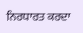ਨਿਰਧਾਰਤ ਕਰਦਾ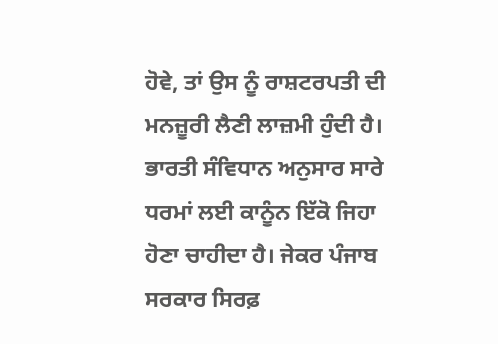ਹੋਵੇ, ਤਾਂ ਉਸ ਨੂੰ ਰਾਸ਼ਟਰਪਤੀ ਦੀ ਮਨਜ਼ੂਰੀ ਲੈਣੀ ਲਾਜ਼ਮੀ ਹੁੰਦੀ ਹੈ। ਭਾਰਤੀ ਸੰਵਿਧਾਨ ਅਨੁਸਾਰ ਸਾਰੇ ਧਰਮਾਂ ਲਈ ਕਾਨੂੰਨ ਇੱਕੋ ਜਿਹਾ ਹੋਣਾ ਚਾਹੀਦਾ ਹੈ। ਜੇਕਰ ਪੰਜਾਬ ਸਰਕਾਰ ਸਿਰਫ਼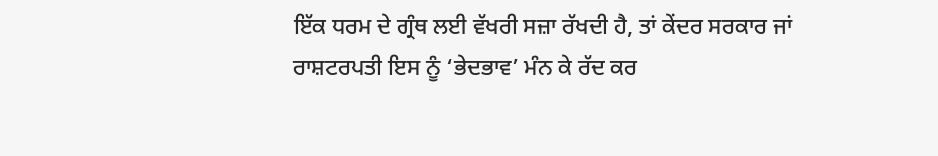ਇੱਕ ਧਰਮ ਦੇ ਗ੍ਰੰਥ ਲਈ ਵੱਖਰੀ ਸਜ਼ਾ ਰੱਖਦੀ ਹੈ, ਤਾਂ ਕੇਂਦਰ ਸਰਕਾਰ ਜਾਂ ਰਾਸ਼ਟਰਪਤੀ ਇਸ ਨੂੰ ‘ਭੇਦਭਾਵ’ ਮੰਨ ਕੇ ਰੱਦ ਕਰ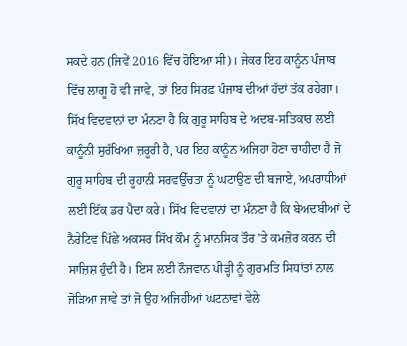ਸਕਦੇ ਹਨ (ਜਿਵੇਂ 2016 ਵਿੱਚ ਹੋਇਆ ਸੀ)। ਜੇਕਰ ਇਹ ਕਾਨੂੰਨ ਪੰਜਾਬ ਵਿੱਚ ਲਾਗੂ ਹੋ ਵੀ ਜਾਵੇ, ਤਾਂ ਇਹ ਸਿਰਫ਼ ਪੰਜਾਬ ਦੀਆਂ ਹੱਦਾਂ ਤੱਕ ਰਹੇਗਾ।
ਸਿੱਖ ਵਿਦਵਾਨਾਂ ਦਾ ਮੰਨਣਾ ਹੈ ਕਿ ਗੁਰੂ ਸਾਹਿਬ ਦੇ ਅਦਬ-ਸਤਿਕਾਰ ਲਈ ਕਾਨੂੰਨੀ ਸੁਰੱਖਿਆ ਜ਼ਰੂਰੀ ਹੈ, ਪਰ ਇਹ ਕਾਨੂੰਨ ਅਜਿਹਾ ਹੋਣਾ ਚਾਹੀਦਾ ਹੈ ਜੋ ਗੁਰੂ ਸਾਹਿਬ ਦੀ ਰੂਹਾਨੀ ਸਰਵਉੱਚਤਾ ਨੂੰ ਘਟਾਉਣ ਦੀ ਬਜਾਏ, ਅਪਰਾਧੀਆਂ ਲਈ ਇੱਕ ਡਰ ਪੈਦਾ ਕਰੇ। ਸਿੱਖ ਵਿਦਵਾਨਾਂ ਦਾ ਮੰਨਣਾ ਹੈ ਕਿ ਬੇਅਦਬੀਆਂ ਦੇ ਨੈਰੇਟਿਵ ਪਿੱਛੇ ਅਕਸਰ ਸਿੱਖ ਕੌਮ ਨੂੰ ਮਾਨਸਿਕ ਤੌਰ ’ਤੇ ਕਮਜ਼ੋਰ ਕਰਨ ਦੀ ਸਾਜ਼ਿਸ਼ ਹੁੰਦੀ ਹੈ। ਇਸ ਲਈ ਨੌਜਵਾਨ ਪੀੜ੍ਹੀ ਨੂੰ ਗੁਰਮਤਿ ਸਿਧਾਂਤਾਂ ਨਾਲ ਜੋੜਿਆ ਜਾਵੇ ਤਾਂ ਜੋ ਉਹ ਅਜਿਹੀਆਂ ਘਟਨਾਵਾਂ ਵੇਲੇ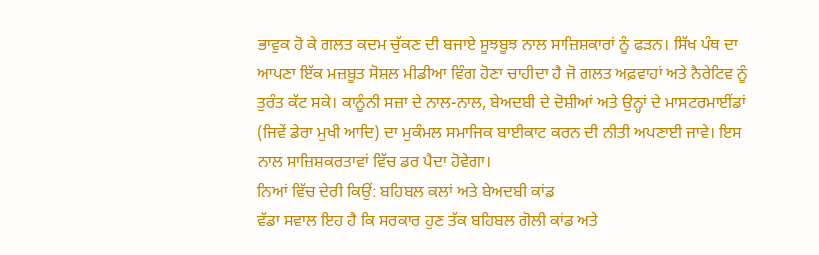ਭਾਵੁਕ ਹੋ ਕੇ ਗਲਤ ਕਦਮ ਚੁੱਕਣ ਦੀ ਬਜਾਏ ਸੂਝਬੂਝ ਨਾਲ ਸਾਜ਼ਿਸ਼ਕਾਰਾਂ ਨੂੰ ਫੜਨ। ਸਿੱਖ ਪੰਥ ਦਾ ਆਪਣਾ ਇੱਕ ਮਜ਼ਬੂਤ ਸੋਸ਼ਲ ਮੀਡੀਆ ਵਿੰਗ ਹੋਣਾ ਚਾਹੀਦਾ ਹੈ ਜੋ ਗਲਤ ਅਫ਼ਵਾਹਾਂ ਅਤੇ ਨੈਰੇਟਿਵ ਨੂੰ ਤੁਰੰਤ ਕੱਟ ਸਕੇ। ਕਾਨੂੰਨੀ ਸਜ਼ਾ ਦੇ ਨਾਲ-ਨਾਲ, ਬੇਅਦਬੀ ਦੇ ਦੋਸ਼ੀਆਂ ਅਤੇ ਉਨ੍ਹਾਂ ਦੇ ਮਾਸਟਰਮਾਈਂਡਾਂ (ਜਿਵੇਂ ਡੇਰਾ ਮੁਖੀ ਆਦਿ) ਦਾ ਮੁਕੰਮਲ ਸਮਾਜਿਕ ਬਾਈਕਾਟ ਕਰਨ ਦੀ ਨੀਤੀ ਅਪਣਾਈ ਜਾਵੇ। ਇਸ ਨਾਲ ਸਾਜ਼ਿਸ਼ਕਰਤਾਵਾਂ ਵਿੱਚ ਡਰ ਪੈਦਾ ਹੋਵੇਗਾ।
ਨਿਆਂ ਵਿੱਚ ਦੇਰੀ ਕਿਉਂ: ਬਹਿਬਲ ਕਲਾਂ ਅਤੇ ਬੇਅਦਬੀ ਕਾਂਡ
ਵੱਡਾ ਸਵਾਲ ਇਹ ਹੈ ਕਿ ਸਰਕਾਰ ਹੁਣ ਤੱਕ ਬਹਿਬਲ ਗੋਲੀ ਕਾਂਡ ਅਤੇ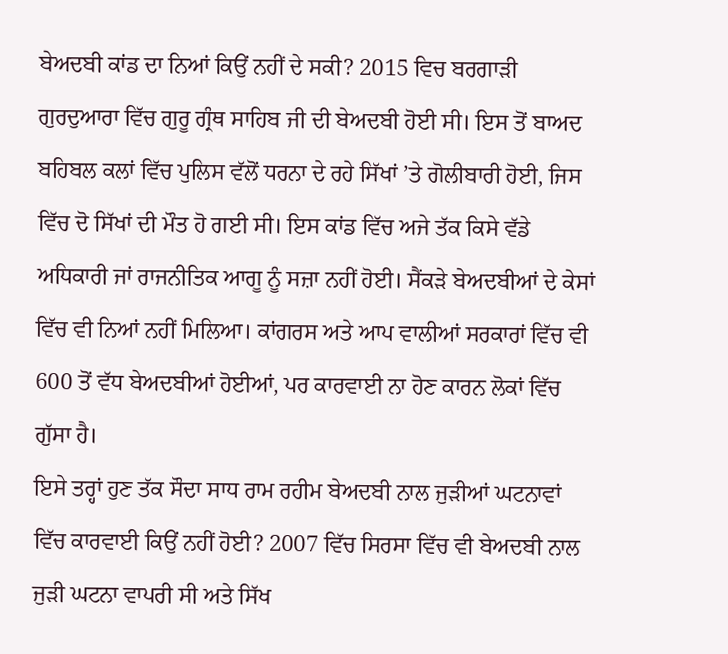ਬੇਅਦਬੀ ਕਾਂਡ ਦਾ ਨਿਆਂ ਕਿਉਂ ਨਹੀਂ ਦੇ ਸਕੀ? 2015 ਵਿਚ ਬਰਗਾੜੀ ਗੁਰਦੁਆਰਾ ਵਿੱਚ ਗੁਰੂ ਗ੍ਰੰਥ ਸਾਹਿਬ ਜੀ ਦੀ ਬੇਅਦਬੀ ਹੋਈ ਸੀ। ਇਸ ਤੋਂ ਬਾਅਦ ਬਹਿਬਲ ਕਲਾਂ ਵਿੱਚ ਪੁਲਿਸ ਵੱਲੋਂ ਧਰਨਾ ਦੇ ਰਹੇ ਸਿੱਖਾਂ ’ਤੇ ਗੋਲੀਬਾਰੀ ਹੋਈ, ਜਿਸ ਵਿੱਚ ਦੋ ਸਿੱਖਾਂ ਦੀ ਮੌਤ ਹੋ ਗਈ ਸੀ। ਇਸ ਕਾਂਡ ਵਿੱਚ ਅਜੇ ਤੱਕ ਕਿਸੇ ਵੱਡੇ ਅਧਿਕਾਰੀ ਜਾਂ ਰਾਜਨੀਤਿਕ ਆਗੂ ਨੂੰ ਸਜ਼ਾ ਨਹੀਂ ਹੋਈ। ਸੈਂਕੜੇ ਬੇਅਦਬੀਆਂ ਦੇ ਕੇਸਾਂ ਵਿੱਚ ਵੀ ਨਿਆਂ ਨਹੀਂ ਮਿਲਿਆ। ਕਾਂਗਰਸ ਅਤੇ ਆਪ ਵਾਲੀਆਂ ਸਰਕਾਰਾਂ ਵਿੱਚ ਵੀ 600 ਤੋਂ ਵੱਧ ਬੇਅਦਬੀਆਂ ਹੋਈਆਂ, ਪਰ ਕਾਰਵਾਈ ਨਾ ਹੋਣ ਕਾਰਨ ਲੋਕਾਂ ਵਿੱਚ ਗੁੱਸਾ ਹੈ।
ਇਸੇ ਤਰ੍ਹਾਂ ਹੁਣ ਤੱਕ ਸੌਦਾ ਸਾਧ ਰਾਮ ਰਹੀਮ ਬੇਅਦਬੀ ਨਾਲ ਜੁੜੀਆਂ ਘਟਨਾਵਾਂ ਵਿੱਚ ਕਾਰਵਾਈ ਕਿਉਂ ਨਹੀਂ ਹੋਈ? 2007 ਵਿੱਚ ਸਿਰਸਾ ਵਿੱਚ ਵੀ ਬੇਅਦਬੀ ਨਾਲ ਜੁੜੀ ਘਟਨਾ ਵਾਪਰੀ ਸੀ ਅਤੇ ਸਿੱਖ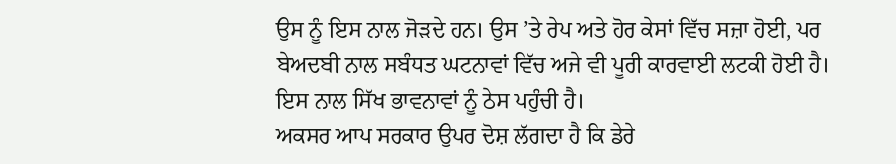ਉਸ ਨੂੰ ਇਸ ਨਾਲ ਜੋੜਦੇ ਹਨ। ਉਸ ’ਤੇ ਰੇਪ ਅਤੇ ਹੋਰ ਕੇਸਾਂ ਵਿੱਚ ਸਜ਼ਾ ਹੋਈ, ਪਰ ਬੇਅਦਬੀ ਨਾਲ ਸਬੰਧਤ ਘਟਨਾਵਾਂ ਵਿੱਚ ਅਜੇ ਵੀ ਪੂਰੀ ਕਾਰਵਾਈ ਲਟਕੀ ਹੋਈ ਹੈ। ਇਸ ਨਾਲ ਸਿੱਖ ਭਾਵਨਾਵਾਂ ਨੂੰ ਠੇਸ ਪਹੁੰਚੀ ਹੈ।
ਅਕਸਰ ਆਪ ਸਰਕਾਰ ਉਪਰ ਦੋਸ਼ ਲੱਗਦਾ ਹੈ ਕਿ ਡੇਰੇ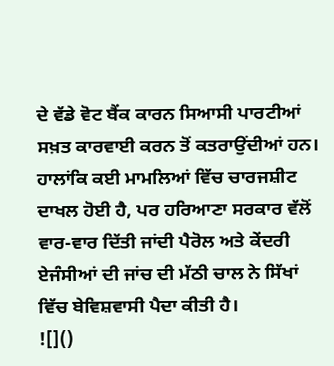ਦੇ ਵੱਡੇ ਵੋਟ ਬੈਂਕ ਕਾਰਨ ਸਿਆਸੀ ਪਾਰਟੀਆਂ ਸਖ਼ਤ ਕਾਰਵਾਈ ਕਰਨ ਤੋਂ ਕਤਰਾਉਂਦੀਆਂ ਹਨ। ਹਾਲਾਂਕਿ ਕਈ ਮਾਮਲਿਆਂ ਵਿੱਚ ਚਾਰਜਸ਼ੀਟ ਦਾਖਲ ਹੋਈ ਹੈ, ਪਰ ਹਰਿਆਣਾ ਸਰਕਾਰ ਵੱਲੋਂ ਵਾਰ-ਵਾਰ ਦਿੱਤੀ ਜਾਂਦੀ ਪੈਰੋਲ ਅਤੇ ਕੇਂਦਰੀ ਏਜੰਸੀਆਂ ਦੀ ਜਾਂਚ ਦੀ ਮੱਠੀ ਚਾਲ ਨੇ ਸਿੱਖਾਂ ਵਿੱਚ ਬੇਵਿਸ਼ਵਾਸੀ ਪੈਦਾ ਕੀਤੀ ਹੈ।
![]()